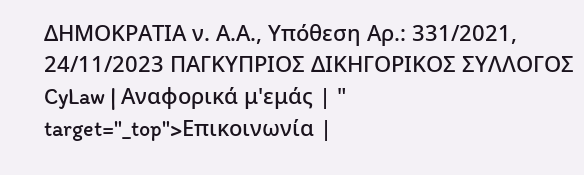ΔΗΜΟΚΡΑΤΙΑ ν. Α.Α., Υπόθεση Αρ.: 331/2021, 24/11/2023 ΠΑΓΚΥΠΡΙΟΣ ΔΙΚΗΓΟΡΙΚΟΣ ΣΥΛΛΟΓΟΣ CyLaw | Αναφορικά μ'εμάς | " target="_top">Επικοινωνία |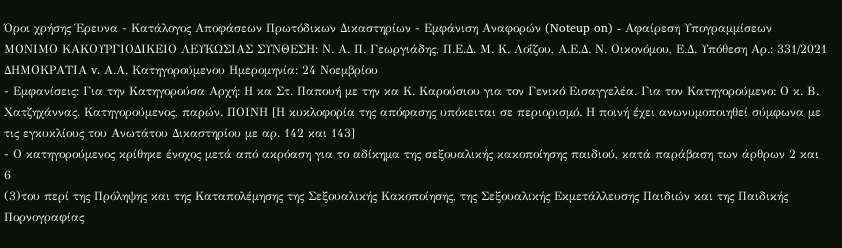Όροι χρήσης Έρευνα - Κατάλογος Αποφάσεων Πρωτόδικων Δικαστηρίων - Εμφάνιση Αναφορών (Noteup on) - Αφαίρεση Υπογραμμίσεων ΜΟΝΙΜΟ ΚΑΚΟΥΡΓΙΟΔΙΚΕΙΟ ΛΕΥΚΩΣΙΑΣ ΣΥΝΘΕΣΗ: Ν. Α. Π. Γεωργιάδης, Π.Ε.Δ. Μ. Κ. Λοΐζου, Α.Ε.Δ. Ν. Οικονόμου, Ε.Δ. Υπόθεση Αρ.: 331/2021 ΔΗΜΟΚΡΑΤΙΑ v. Α.Α. Κατηγορούμενου Ημερομηνία: 24 Νοεμβρίου
- Εμφανίσεις: Για την Κατηγορούσα Αρχή: Η κα Στ. Παπουή με την κα Κ. Καρούσιου για τον Γενικό Εισαγγελέα. Για τον Κατηγορούμενο: Ο κ. Β. Χατζηχάννας. Κατηγορούμενος, παρών. ΠΟΙΝΗ [Η κυκλοφορία της απόφασης υπόκειται σε περιορισμό. Η ποινή έχει ανωνυμοποιηθεί σύμφωνα με τις εγκυκλίους του Ανωτάτου Δικαστηρίου με αρ. 142 και 143]
- Ο κατηγορούμενος κρίθηκε ένοχος μετά από ακρόαση για το αδίκημα της σεξουαλικής κακοποίησης παιδιού, κατά παράβαση των άρθρων 2 και 6
(3)του περί της Πρόληψης και της Καταπολέμησης της Σεξουαλικής Κακοποίησης, της Σεξουαλικής Εκμετάλλευσης Παιδιών και της Παιδικής Πορνογραφίας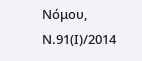Νόμου, Ν.91(Ι)/2014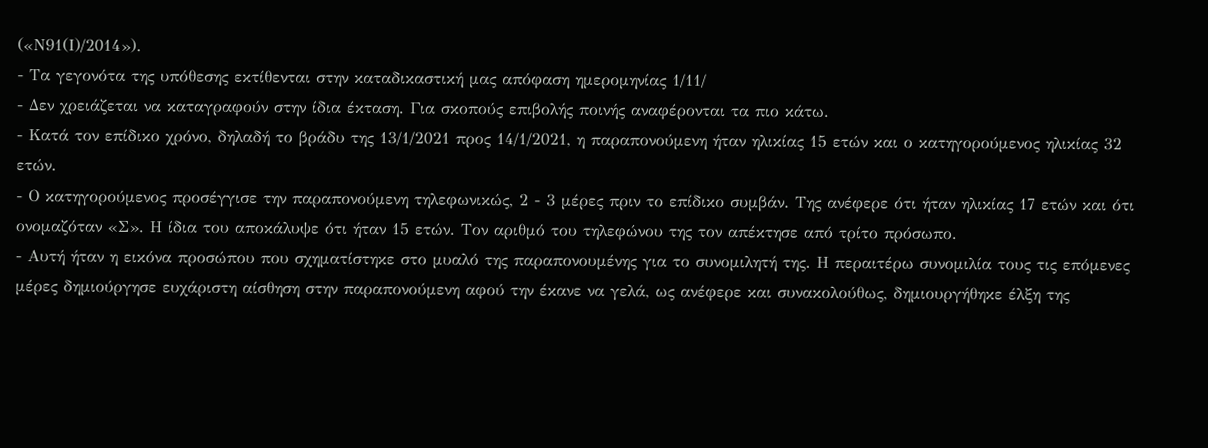(«Ν91(Ι)/2014»).
- Τα γεγονότα της υπόθεσης εκτίθενται στην καταδικαστική μας απόφαση ημερομηνίας 1/11/
- Δεν χρειάζεται να καταγραφούν στην ίδια έκταση. Για σκοπούς επιβολής ποινής αναφέρονται τα πιο κάτω.
- Κατά τον επίδικο χρόνο, δηλαδή το βράδυ της 13/1/2021 προς 14/1/2021, η παραπονούμενη ήταν ηλικίας 15 ετών και ο κατηγορούμενος ηλικίας 32 ετών.
- Ο κατηγορούμενος προσέγγισε την παραπονούμενη τηλεφωνικώς, 2 - 3 μέρες πριν το επίδικο συμβάν. Της ανέφερε ότι ήταν ηλικίας 17 ετών και ότι ονομαζόταν «Σ». Η ίδια του αποκάλυψε ότι ήταν 15 ετών. Τον αριθμό του τηλεφώνου της τον απέκτησε από τρίτο πρόσωπο.
- Αυτή ήταν η εικόνα προσώπου που σχηματίστηκε στο μυαλό της παραπονουμένης για το συνομιλητή της. Η περαιτέρω συνομιλία τους τις επόμενες μέρες δημιούργησε ευχάριστη αίσθηση στην παραπονούμενη αφού την έκανε να γελά, ως ανέφερε και συνακολούθως, δημιουργήθηκε έλξη της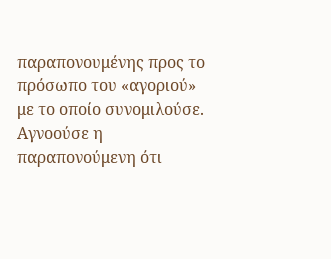παραπονουμένης προς το πρόσωπο του «αγοριού» με το οποίο συνομιλούσε. Αγνοούσε η παραπονούμενη ότι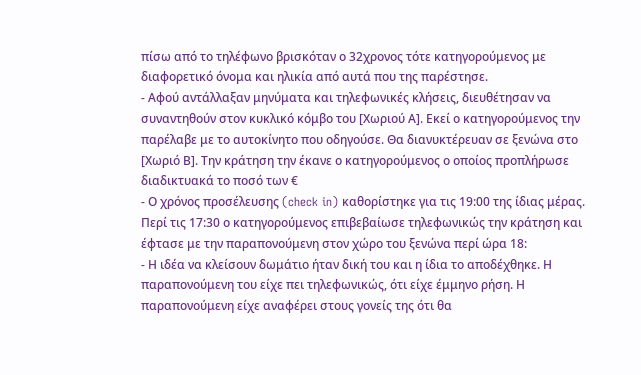πίσω από το τηλέφωνο βρισκόταν ο 32χρονος τότε κατηγορούμενος με διαφορετικό όνομα και ηλικία από αυτά που της παρέστησε.
- Αφού αντάλλαξαν μηνύματα και τηλεφωνικές κλήσεις, διευθέτησαν να συναντηθούν στον κυκλικό κόμβο του [Χωριού Α]. Εκεί ο κατηγορούμενος την παρέλαβε με το αυτοκίνητο που οδηγούσε. Θα διανυκτέρευαν σε ξενώνα στο [Χωριό Β]. Την κράτηση την έκανε ο κατηγορούμενος ο οποίος προπλήρωσε διαδικτυακά το ποσό των €
- Ο χρόνος προσέλευσης (check in) καθορίστηκε για τις 19:00 της ίδιας μέρας. Περί τις 17:30 ο κατηγορούμενος επιβεβαίωσε τηλεφωνικώς την κράτηση και έφτασε με την παραπονούμενη στον χώρο του ξενώνα περί ώρα 18:
- Η ιδέα να κλείσουν δωμάτιο ήταν δική του και η ίδια το αποδέχθηκε. Η παραπονούμενη του είχε πει τηλεφωνικώς, ότι είχε έμμηνο ρήση. Η παραπονούμενη είχε αναφέρει στους γονείς της ότι θα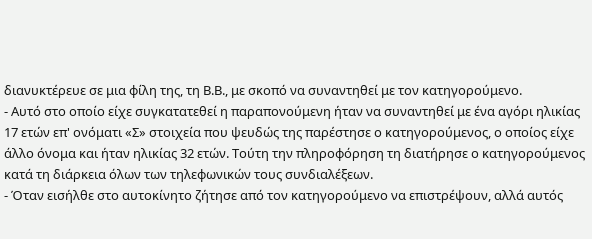διανυκτέρευε σε μια φίλη της, τη Β.Β., με σκοπό να συναντηθεί με τον κατηγορούμενο.
- Αυτό στο οποίο είχε συγκατατεθεί η παραπονούμενη ήταν να συναντηθεί με ένα αγόρι ηλικίας 17 ετών επ' ονόματι «Σ» στοιχεία που ψευδώς της παρέστησε ο κατηγορούμενος, ο οποίος είχε άλλο όνομα και ήταν ηλικίας 32 ετών. Τούτη την πληροφόρηση τη διατήρησε ο κατηγορούμενος κατά τη διάρκεια όλων των τηλεφωνικών τους συνδιαλέξεων.
- Όταν εισήλθε στο αυτοκίνητο ζήτησε από τον κατηγορούμενο να επιστρέψουν, αλλά αυτός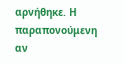αρνήθηκε. Η παραπονούμενη αν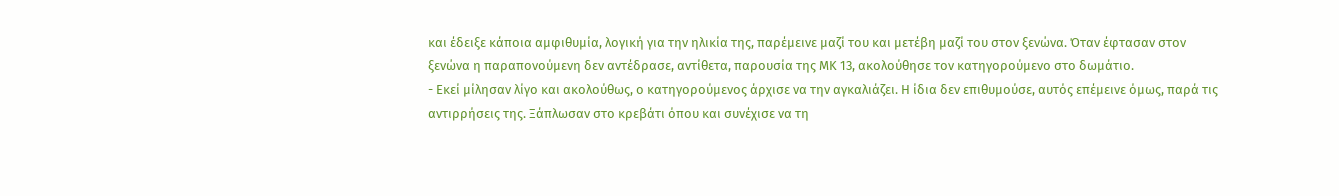και έδειξε κάποια αμφιθυμία, λογική για την ηλικία της, παρέμεινε μαζί του και μετέβη μαζί του στον ξενώνα. Όταν έφτασαν στον ξενώνα η παραπονούμενη δεν αντέδρασε, αντίθετα, παρουσία της ΜΚ 13, ακολούθησε τον κατηγορούμενο στο δωμάτιο.
- Εκεί μίλησαν λίγο και ακολούθως, ο κατηγορούμενος άρχισε να την αγκαλιάζει. Η ίδια δεν επιθυμούσε, αυτός επέμεινε όμως, παρά τις αντιρρήσεις της. Ξάπλωσαν στο κρεβάτι όπου και συνέχισε να τη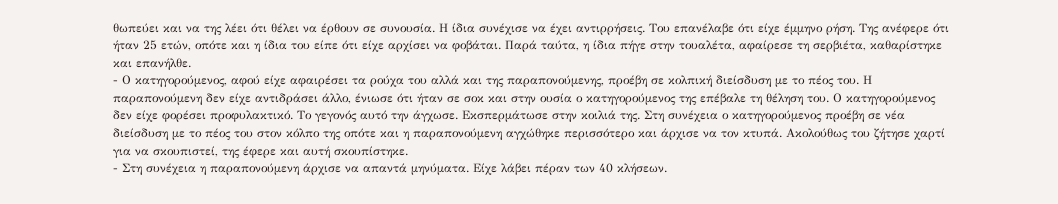θωπεύει και να της λέει ότι θέλει να έρθουν σε συνουσία. Η ίδια συνέχισε να έχει αντιρρήσεις. Του επανέλαβε ότι είχε έμμηνο ρήση. Της ανέφερε ότι ήταν 25 ετών, οπότε και η ίδια του είπε ότι είχε αρχίσει να φοβάται. Παρά ταύτα, η ίδια πήγε στην τουαλέτα, αφαίρεσε τη σερβιέτα, καθαρίστηκε και επανήλθε.
- Ο κατηγορούμενος, αφού είχε αφαιρέσει τα ρούχα του αλλά και της παραπονούμενης, προέβη σε κολπική διείσδυση με το πέος του. Η παραπονούμενη δεν είχε αντιδράσει άλλο, ένιωσε ότι ήταν σε σοκ και στην ουσία ο κατηγορούμενος της επέβαλε τη θέληση του. Ο κατηγορούμενος δεν είχε φορέσει προφυλακτικό. Το γεγονός αυτό την άγχωσε. Εκσπερμάτωσε στην κοιλιά της. Στη συνέχεια ο κατηγορούμενος προέβη σε νέα διείσδυση με το πέος του στον κόλπο της οπότε και η παραπονούμενη αγχώθηκε περισσότερο και άρχισε να τον κτυπά. Ακολούθως του ζήτησε χαρτί για να σκουπιστεί, της έφερε και αυτή σκουπίστηκε.
- Στη συνέχεια η παραπονούμενη άρχισε να απαντά μηνύματα. Είχε λάβει πέραν των 40 κλήσεων.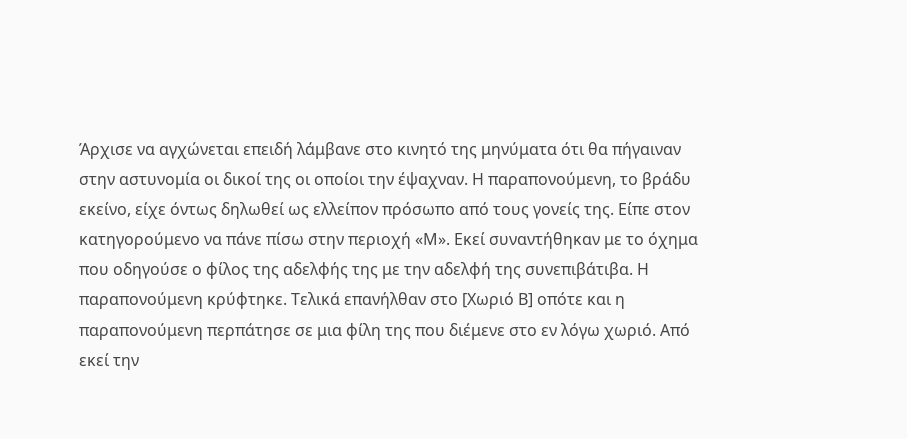Άρχισε να αγχώνεται επειδή λάμβανε στο κινητό της μηνύματα ότι θα πήγαιναν στην αστυνομία οι δικοί της οι οποίοι την έψαχναν. Η παραπονούμενη, το βράδυ εκείνο, είχε όντως δηλωθεί ως ελλείπον πρόσωπο από τους γονείς της. Είπε στον κατηγορούμενο να πάνε πίσω στην περιοχή «Μ». Εκεί συναντήθηκαν με το όχημα που οδηγούσε ο φίλος της αδελφής της με την αδελφή της συνεπιβάτιβα. Η παραπονούμενη κρύφτηκε. Τελικά επανήλθαν στο [Χωριό Β] οπότε και η παραπονούμενη περπάτησε σε μια φίλη της που διέμενε στο εν λόγω χωριό. Από εκεί την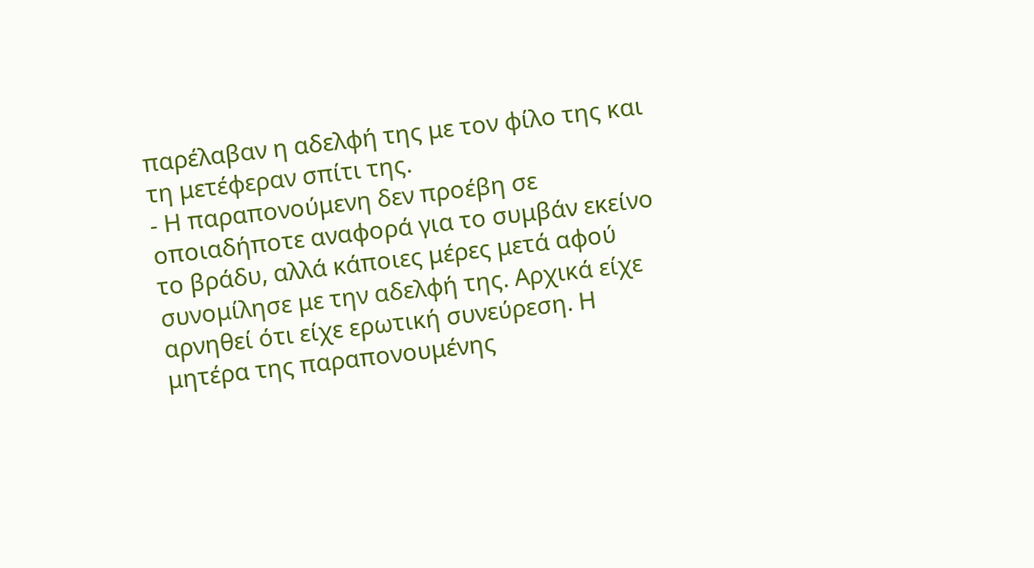παρέλαβαν η αδελφή της με τον φίλο της και τη μετέφεραν σπίτι της.
- Η παραπονούμενη δεν προέβη σε οποιαδήποτε αναφορά για το συμβάν εκείνο το βράδυ, αλλά κάποιες μέρες μετά αφού συνομίλησε με την αδελφή της. Αρχικά είχε αρνηθεί ότι είχε ερωτική συνεύρεση. Η μητέρα της παραπονουμένης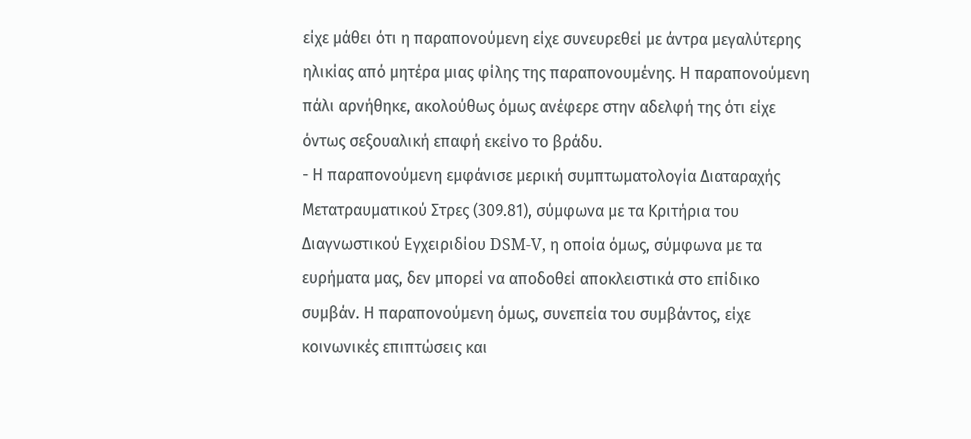είχε μάθει ότι η παραπονούμενη είχε συνευρεθεί με άντρα μεγαλύτερης ηλικίας από μητέρα μιας φίλης της παραπονουμένης. Η παραπονούμενη πάλι αρνήθηκε, ακολούθως όμως ανέφερε στην αδελφή της ότι είχε όντως σεξουαλική επαφή εκείνο το βράδυ.
- Η παραπονούμενη εμφάνισε μερική συμπτωματολογία Διαταραχής Μετατραυματικού Στρες (309.81), σύμφωνα με τα Κριτήρια του Διαγνωστικού Εγχειριδίου DSM-V, η οποία όμως, σύμφωνα με τα ευρήματα μας, δεν μπορεί να αποδοθεί αποκλειστικά στο επίδικο συμβάν. Η παραπονούμενη όμως, συνεπεία του συμβάντος, είχε κοινωνικές επιπτώσεις και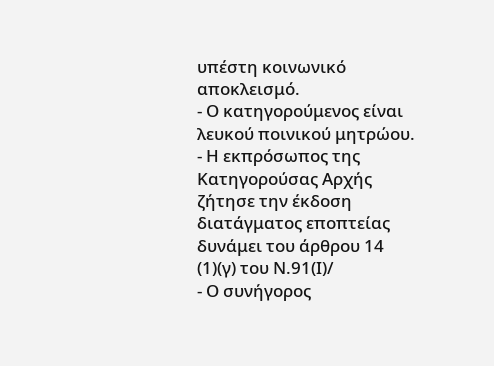υπέστη κοινωνικό αποκλεισμό.
- Ο κατηγορούμενος είναι λευκού ποινικού μητρώου.
- Η εκπρόσωπος της Κατηγορούσας Αρχής ζήτησε την έκδοση διατάγματος εποπτείας δυνάμει του άρθρου 14
(1)(γ) του Ν.91(Ι)/
- Ο συνήγορος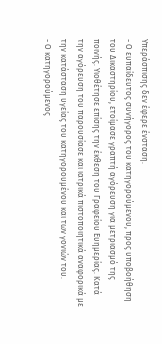Υπεράσπισης δεν έφερε ένσταση.
- Ο ευπαίδευτος συνήγορος του κατηγορούμενου, προς υποβοήθηση του Δικαστηρίου, ετοίμασε γραπτή αγόρευση για μετριασμό της ποινής. Υιοθέτησε επίσης την έκθεση του Γραφείου Ευημερίας. Κατά την αγόρευση του παρουσίασε και ιατρικά πιστοποιητικά αναφορικά με την κατάσταση υγείας του κατηγορουμένου και των γονιών του.
- Ο κατηγορούμενος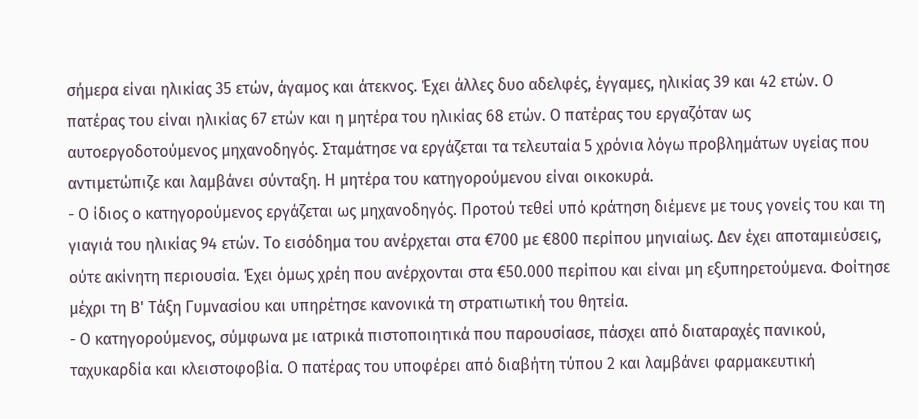σήμερα είναι ηλικίας 35 ετών, άγαμος και άτεκνος. Έχει άλλες δυο αδελφές, έγγαμες, ηλικίας 39 και 42 ετών. Ο πατέρας του είναι ηλικίας 67 ετών και η μητέρα του ηλικίας 68 ετών. Ο πατέρας του εργαζόταν ως αυτοεργοδοτούμενος μηχανοδηγός. Σταμάτησε να εργάζεται τα τελευταία 5 χρόνια λόγω προβλημάτων υγείας που αντιμετώπιζε και λαμβάνει σύνταξη. Η μητέρα του κατηγορούμενου είναι οικοκυρά.
- Ο ίδιος ο κατηγορούμενος εργάζεται ως μηχανοδηγός. Προτού τεθεί υπό κράτηση διέμενε με τους γονείς του και τη γιαγιά του ηλικίας 94 ετών. Το εισόδημα του ανέρχεται στα €700 με €800 περίπου μηνιαίως. Δεν έχει αποταμιεύσεις, ούτε ακίνητη περιουσία. Έχει όμως χρέη που ανέρχονται στα €50.000 περίπου και είναι μη εξυπηρετούμενα. Φοίτησε μέχρι τη Β' Τάξη Γυμνασίου και υπηρέτησε κανονικά τη στρατιωτική του θητεία.
- Ο κατηγορούμενος, σύμφωνα με ιατρικά πιστοποιητικά που παρουσίασε, πάσχει από διαταραχές πανικού, ταχυκαρδία και κλειστοφοβία. Ο πατέρας του υποφέρει από διαβήτη τύπου 2 και λαμβάνει φαρμακευτική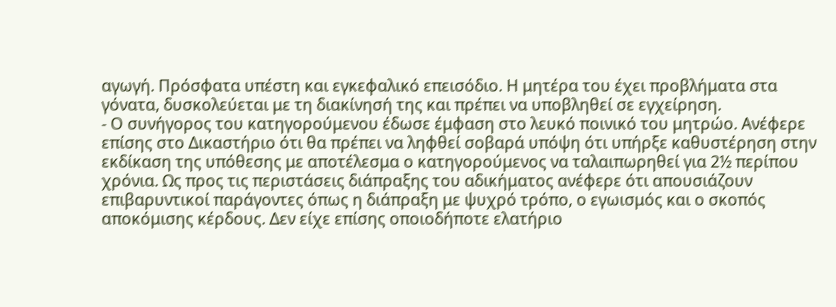αγωγή. Πρόσφατα υπέστη και εγκεφαλικό επεισόδιο. Η μητέρα του έχει προβλήματα στα γόνατα, δυσκολεύεται με τη διακίνησή της και πρέπει να υποβληθεί σε εγχείρηση.
- Ο συνήγορος του κατηγορούμενου έδωσε έμφαση στο λευκό ποινικό του μητρώο. Ανέφερε επίσης στο Δικαστήριο ότι θα πρέπει να ληφθεί σοβαρά υπόψη ότι υπήρξε καθυστέρηση στην εκδίκαση της υπόθεσης με αποτέλεσμα ο κατηγορούμενος να ταλαιπωρηθεί για 2½ περίπου χρόνια. Ως προς τις περιστάσεις διάπραξης του αδικήματος ανέφερε ότι απουσιάζουν επιβαρυντικοί παράγοντες όπως η διάπραξη με ψυχρό τρόπο, ο εγωισμός και ο σκοπός αποκόμισης κέρδους. Δεν είχε επίσης οποιοδήποτε ελατήριο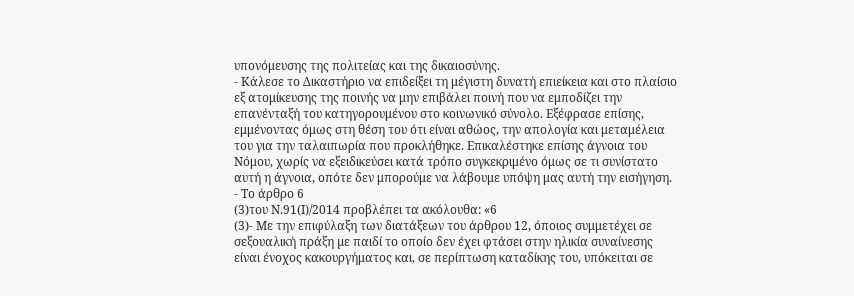υπονόμευσης της πολιτείας και της δικαιοσύνης.
- Κάλεσε το Δικαστήριο να επιδείξει τη μέγιστη δυνατή επιείκεια και στο πλαίσιο εξ ατομίκευσης της ποινής να μην επιβάλει ποινή που να εμποδίζει την επανένταξή του κατηγορουμένου στο κοινωνικό σύνολο. Εξέφρασε επίσης, εμμένοντας όμως στη θέση του ότι είναι αθώος, την απολογία και μεταμέλεια του για την ταλαιπωρία που προκλήθηκε. Επικαλέστηκε επίσης άγνοια του Νόμου, χωρίς να εξειδικεύσει κατά τρόπο συγκεκριμένο όμως σε τι συνίστατο αυτή η άγνοια, οπότε δεν μπορούμε να λάβουμε υπόψη μας αυτή την εισήγηση.
- Το άρθρο 6
(3)του Ν.91(Ι)/2014 προβλέπει τα ακόλουθα: «6
(3)- Με την επιφύλαξη των διατάξεων του άρθρου 12, όποιος συμμετέχει σε σεξουαλική πράξη µε παιδί το οποίο δεν έχει φτάσει στην ηλικία συναίνεσης είναι ένοχος κακουργήματος και, σε περίπτωση καταδίκης του, υπόκειται σε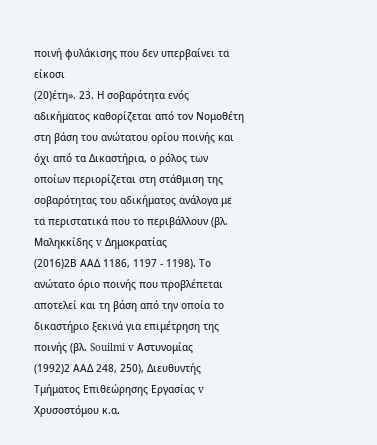ποινή φυλάκισης που δεν υπερβαίνει τα είκοσι
(20)έτη». 23. Η σοβαρότητα ενός αδικήματος καθορίζεται από τον Νομοθέτη στη βάση του ανώτατου ορίου ποινής και όχι από τα Δικαστήρια, ο ρόλος των οποίων περιορίζεται στη στάθμιση της σοβαρότητας του αδικήματος ανάλογα με τα περιστατικά που το περιβάλλουν (βλ. Μαληκκίδης v Δημοκρατίας
(2016)2Β ΑΑΔ 1186, 1197 - 1198). Το ανώτατο όριο ποινής που προβλέπεται αποτελεί και τη βάση από την οποία το δικαστήριο ξεκινά για επιμέτρηση της ποινής (βλ. Souilmi v Αστυνομίας
(1992)2 ΑΑΔ 248, 250), Διευθυντής Τμήματος Επιθεώρησης Εργασίας v Χρυσοστόμου κ.α.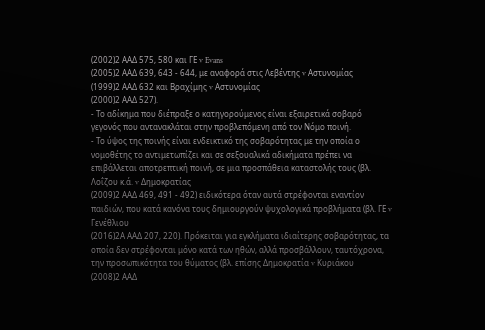(2002)2 ΑΑΔ 575, 580 και ΓΕ v Evans
(2005)2 ΑΑΔ 639, 643 - 644, με αναφορά στις Λεβέντης v Αστυνομίας
(1999)2 ΑΑΔ 632 και Βραχίμης v Αστυνομίας
(2000)2 ΑΑΔ 527).
- Το αδίκημα που διέπραξε ο κατηγορούμενος είναι εξαιρετικά σοβαρό γεγονός που αντανακλάται στην προβλεπόμενη από τον Νόμο ποινή.
- Το ύψος της ποινής είναι ενδεικτικό της σοβαρότητας με την οποία ο νομοθέτης το αντιμετωπίζει και σε σεξουαλικά αδικήματα πρέπει να επιβάλλεται αποτρεπτική ποινή, σε μια προσπάθεια καταστολής τους (βλ. Λοΐζου κ.ά. v Δημοκρατίας
(2009)2 ΑΑΔ 469, 491 - 492) ειδικότερα όταν αυτά στρέφονται εναντίον παιδιών, που κατά κανόνα τους δημιουργούν ψυχολογικά προβλήματα (βλ. ΓΕ v Γενέθλιου
(2016)2Α ΑΑΔ 207, 220). Πρόκειται για εγκλήματα ιδιαίτερης σοβαρότητας, τα οποία δεν στρέφονται μόνο κατά των ηθών, αλλά προσβάλλουν, ταυτόχρονα, την προσωπικότητα του θύματος (βλ. επίσης Δημοκρατία v Κυριάκου
(2008)2 ΑΑΔ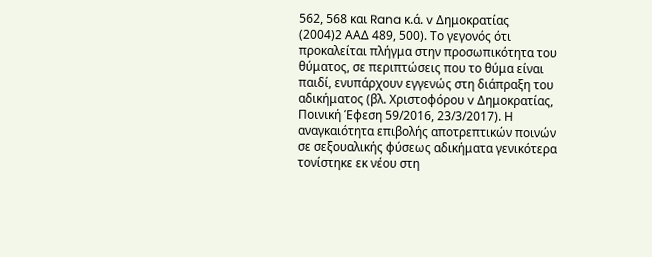562, 568 και Rana κ.ά. v Δημοκρατίας
(2004)2 ΑΑΔ 489, 500). Το γεγονός ότι προκαλείται πλήγμα στην προσωπικότητα του θύματος, σε περιπτώσεις που το θύμα είναι παιδί, ενυπάρχουν εγγενώς στη διάπραξη του αδικήματος (βλ. Χριστοφόρου v Δημοκρατίας, Ποινική Έφεση 59/2016, 23/3/2017). Η αναγκαιότητα επιβολής αποτρεπτικών ποινών σε σεξουαλικής φύσεως αδικήματα γενικότερα τονίστηκε εκ νέου στη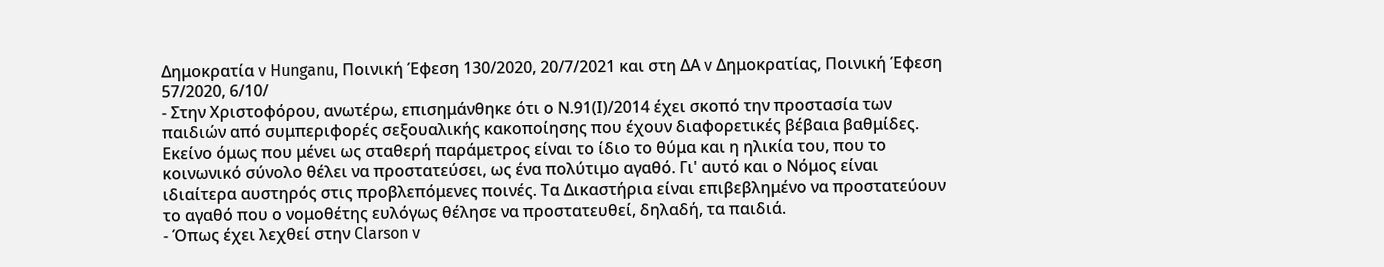Δημοκρατία v Hunganu, Ποινική Έφεση 130/2020, 20/7/2021 και στη ΔΑ v Δημοκρατίας, Ποινική Έφεση 57/2020, 6/10/
- Στην Χριστοφόρου, ανωτέρω, επισημάνθηκε ότι ο Ν.91(Ι)/2014 έχει σκοπό την προστασία των παιδιών από συμπεριφορές σεξουαλικής κακοποίησης που έχουν διαφορετικές βέβαια βαθμίδες. Εκείνο όμως που μένει ως σταθερή παράμετρος είναι το ίδιο το θύμα και η ηλικία του, που το κοινωνικό σύνολο θέλει να προστατεύσει, ως ένα πολύτιμο αγαθό. Γι' αυτό και ο Νόμος είναι ιδιαίτερα αυστηρός στις προβλεπόμενες ποινές. Τα Δικαστήρια είναι επιβεβλημένο να προστατεύουν το αγαθό που ο νομοθέτης ευλόγως θέλησε να προστατευθεί, δηλαδή, τα παιδιά.
- Όπως έχει λεχθεί στην Clarson v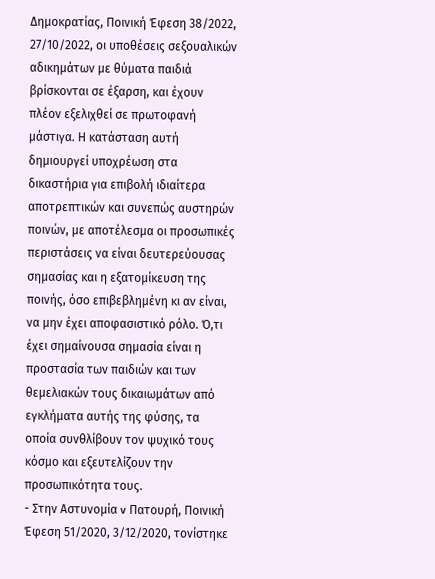Δημοκρατίας, Ποινική Έφεση 38/2022, 27/10/2022, οι υποθέσεις σεξουαλικών αδικημάτων με θύματα παιδιά βρίσκονται σε έξαρση, και έχουν πλέον εξελιχθεί σε πρωτοφανή μάστιγα. Η κατάσταση αυτή δημιουργεί υποχρέωση στα δικαστήρια για επιβολή ιδιαίτερα αποτρεπτικών και συνεπώς αυστηρών ποινών, με αποτέλεσμα οι προσωπικές περιστάσεις να είναι δευτερεύουσας σημασίας και η εξατομίκευση της ποινής, όσο επιβεβλημένη κι αν είναι, να μην έχει αποφασιστικό ρόλο. Ό,τι έχει σημαίνουσα σημασία είναι η προστασία των παιδιών και των θεμελιακών τους δικαιωμάτων από εγκλήματα αυτής της φύσης, τα οποία συνθλίβουν τον ψυχικό τους κόσμο και εξευτελίζουν την προσωπικότητα τους.
- Στην Αστυνομία v Πατουρή, Ποινική Έφεση 51/2020, 3/12/2020, τονίστηκε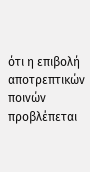ότι η επιβολή αποτρεπτικών ποινών προβλέπεται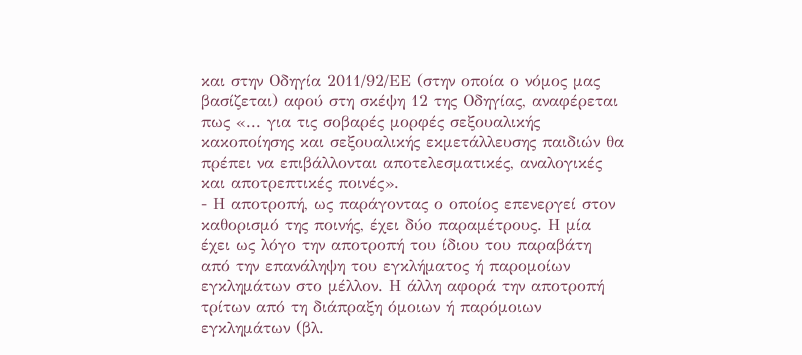και στην Οδηγία 2011/92/ΕΕ (στην οποία ο νόμος μας βασίζεται) αφού στη σκέψη 12 της Οδηγίας, αναφέρεται πως «... για τις σοβαρές μορφές σεξουαλικής κακοποίησης και σεξουαλικής εκμετάλλευσης παιδιών θα πρέπει να επιβάλλονται αποτελεσματικές, αναλογικές και αποτρεπτικές ποινές».
- Η αποτροπή, ως παράγοντας ο οποίος επενεργεί στον καθορισμό της ποινής, έχει δύο παραμέτρους. Η μία έχει ως λόγο την αποτροπή του ίδιου του παραβάτη από την επανάληψη του εγκλήματος ή παρομοίων εγκλημάτων στο μέλλον. Η άλλη αφορά την αποτροπή τρίτων από τη διάπραξη όμοιων ή παρόμοιων εγκλημάτων (βλ.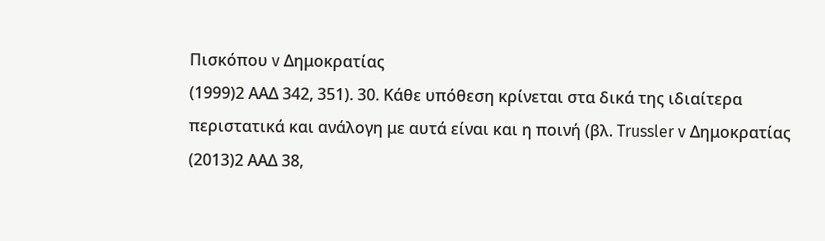Πισκόπου v Δημοκρατίας
(1999)2 ΑΑΔ 342, 351). 30. Κάθε υπόθεση κρίνεται στα δικά της ιδιαίτερα περιστατικά και ανάλογη με αυτά είναι και η ποινή (βλ. Trussler v Δημοκρατίας
(2013)2 ΑΑΔ 38,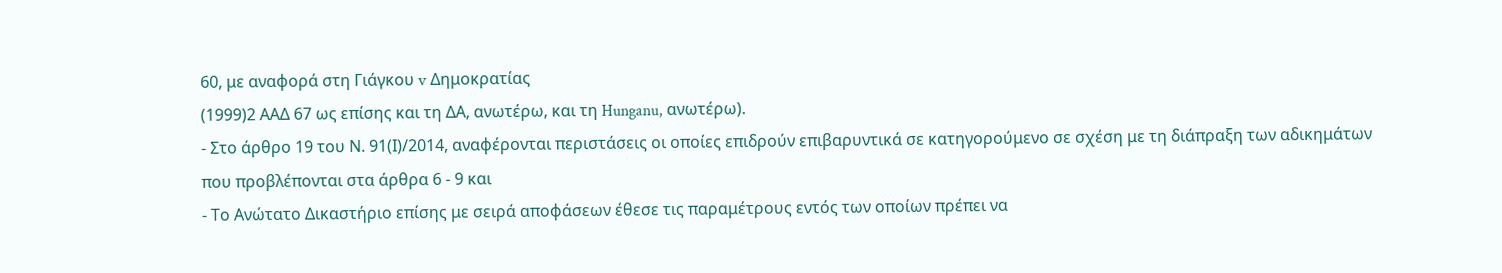60, με αναφορά στη Γιάγκου v Δημοκρατίας
(1999)2 ΑΑΔ 67 ως επίσης και τη ΔΑ, ανωτέρω, και τη Hunganu, ανωτέρω).
- Στο άρθρο 19 του Ν. 91(Ι)/2014, αναφέρονται περιστάσεις οι οποίες επιδρούν επιβαρυντικά σε κατηγορούμενο σε σχέση με τη διάπραξη των αδικημάτων που προβλέπονται στα άρθρα 6 - 9 και
- Το Ανώτατο Δικαστήριο επίσης με σειρά αποφάσεων έθεσε τις παραμέτρους εντός των οποίων πρέπει να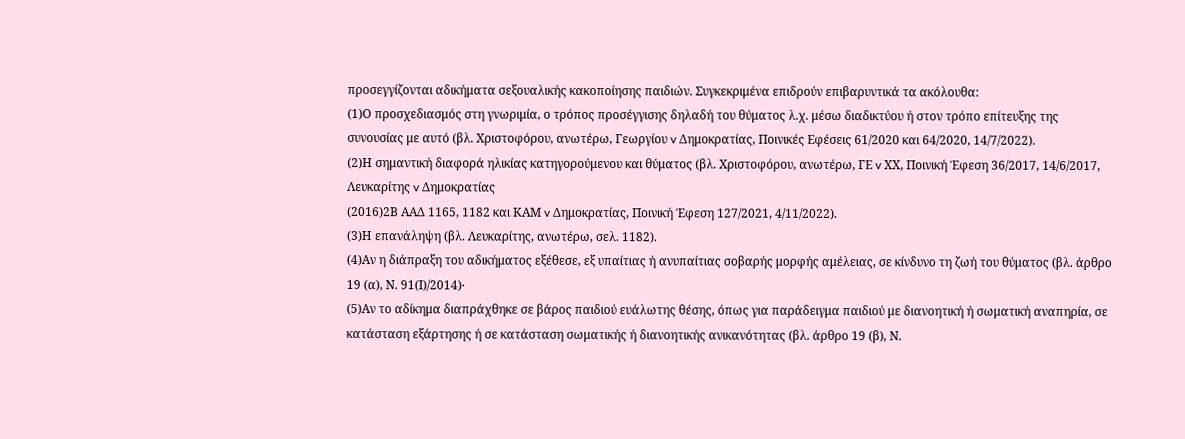προσεγγίζονται αδικήματα σεξουαλικής κακοποίησης παιδιών. Συγκεκριμένα επιδρούν επιβαρυντικά τα ακόλουθα:
(1)Ο προσχεδιασμός στη γνωριμία, ο τρόπος προσέγγισης δηλαδή του θύματος λ.χ. μέσω διαδικτύου ή στον τρόπο επίτευξης της συνουσίας με αυτό (βλ. Χριστοφόρου, ανωτέρω, Γεωργίου v Δημοκρατίας, Ποινικές Εφέσεις 61/2020 και 64/2020, 14/7/2022).
(2)Η σημαντική διαφορά ηλικίας κατηγορούμενου και θύματος (βλ. Χριστοφόρου, ανωτέρω, ΓΕ v ΧΧ, Ποινική Έφεση 36/2017, 14/6/2017, Λευκαρίτης v Δημοκρατίας
(2016)2Β ΑΑΔ 1165, 1182 και ΚΑΜ v Δημοκρατίας, Ποινική Έφεση 127/2021, 4/11/2022).
(3)Η επανάληψη (βλ. Λευκαρίτης, ανωτέρω, σελ. 1182).
(4)Αν η διάπραξη του αδικήματος εξέθεσε, εξ υπαίτιας ή ανυπαίτιας σοβαρής μορφής αμέλειας, σε κίνδυνο τη ζωή του θύματος (βλ. άρθρο 19 (α), Ν. 91(Ι)/2014)∙
(5)Αν το αδίκημα διαπράχθηκε σε βάρος παιδιού ευάλωτης θέσης, όπως για παράδειγμα παιδιού με διανοητική ή σωματική αναπηρία, σε κατάσταση εξάρτησης ή σε κατάσταση σωματικής ή διανοητικής ανικανότητας (βλ. άρθρο 19 (β), Ν.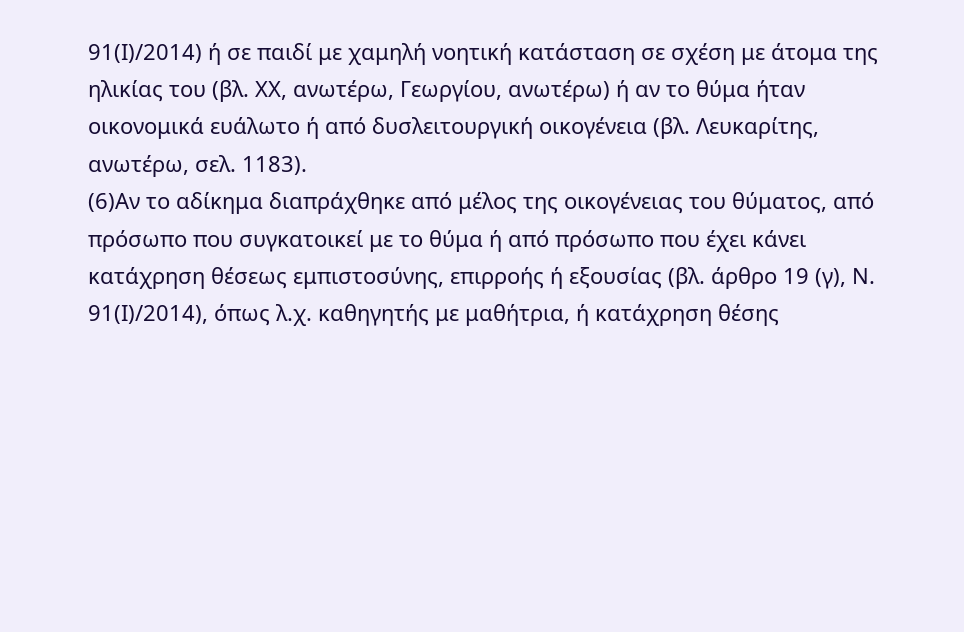91(Ι)/2014) ή σε παιδί με χαμηλή νοητική κατάσταση σε σχέση με άτομα της ηλικίας του (βλ. ΧΧ, ανωτέρω, Γεωργίου, ανωτέρω) ή αν το θύμα ήταν οικονομικά ευάλωτο ή από δυσλειτουργική οικογένεια (βλ. Λευκαρίτης, ανωτέρω, σελ. 1183).
(6)Αν το αδίκημα διαπράχθηκε από μέλος της οικογένειας του θύματος, από πρόσωπο που συγκατοικεί με το θύμα ή από πρόσωπο που έχει κάνει κατάχρηση θέσεως εμπιστοσύνης, επιρροής ή εξουσίας (βλ. άρθρο 19 (γ), Ν. 91(Ι)/2014), όπως λ.χ. καθηγητής με μαθήτρια, ή κατάχρηση θέσης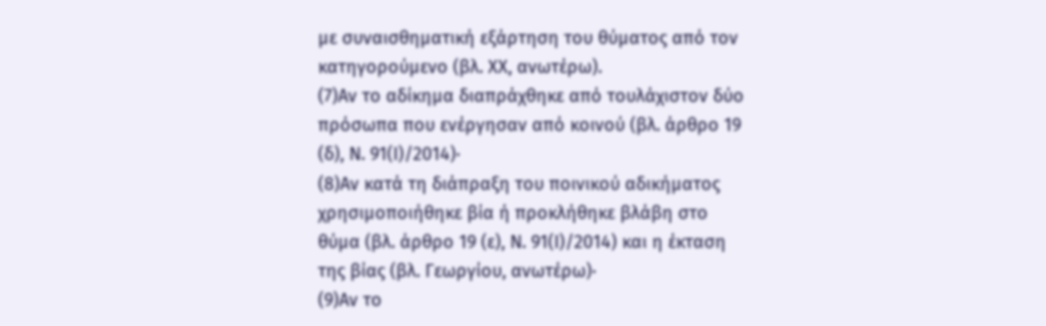με συναισθηματική εξάρτηση του θύματος από τον κατηγορούμενο (βλ. ΧΧ, ανωτέρω).
(7)Αν το αδίκημα διαπράχθηκε από τουλάχιστον δύο πρόσωπα που ενέργησαν από κοινού (βλ. άρθρο 19 (δ), Ν. 91(Ι)/2014)∙
(8)Αν κατά τη διάπραξη του ποινικού αδικήματος χρησιμοποιήθηκε βία ή προκλήθηκε βλάβη στο θύμα (βλ. άρθρο 19 (ε), Ν. 91(Ι)/2014) και η έκταση της βίας (βλ. Γεωργίου, ανωτέρω)∙
(9)Αν το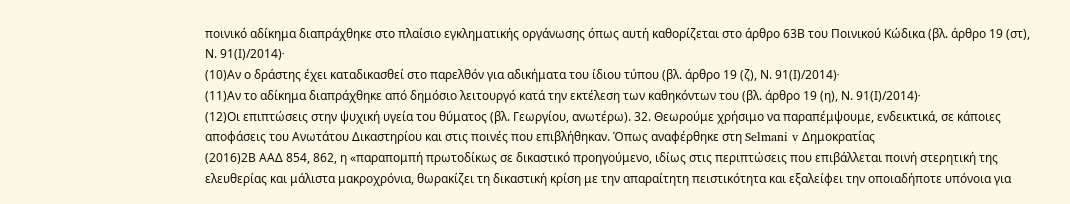ποινικό αδίκημα διαπράχθηκε στο πλαίσιο εγκληματικής οργάνωσης όπως αυτή καθορίζεται στο άρθρο 63Β του Ποινικού Κώδικα (βλ. άρθρο 19 (στ), Ν. 91(Ι)/2014)∙
(10)Αν ο δράστης έχει καταδικασθεί στο παρελθόν για αδικήματα του ίδιου τύπου (βλ. άρθρο 19 (ζ), Ν. 91(Ι)/2014)∙
(11)Αν το αδίκημα διαπράχθηκε από δημόσιο λειτουργό κατά την εκτέλεση των καθηκόντων του (βλ. άρθρο 19 (η), Ν. 91(Ι)/2014)∙
(12)Οι επιπτώσεις στην ψυχική υγεία του θύματος (βλ. Γεωργίου, ανωτέρω). 32. Θεωρούμε χρήσιμο να παραπέμψουμε, ενδεικτικά, σε κάποιες αποφάσεις του Ανωτάτου Δικαστηρίου και στις ποινές που επιβλήθηκαν. Όπως αναφέρθηκε στη Selmani v Δημοκρατίας
(2016)2Β ΑΑΔ 854, 862, η «παραπομπή πρωτοδίκως σε δικαστικό προηγούμενο, ιδίως στις περιπτώσεις που επιβάλλεται ποινή στερητική της ελευθερίας και μάλιστα μακροχρόνια, θωρακίζει τη δικαστική κρίση με την απαραίτητη πειστικότητα και εξαλείφει την οποιαδήποτε υπόνοια για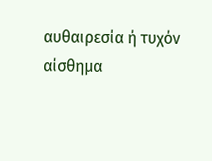αυθαιρεσία ή τυχόν αίσθημα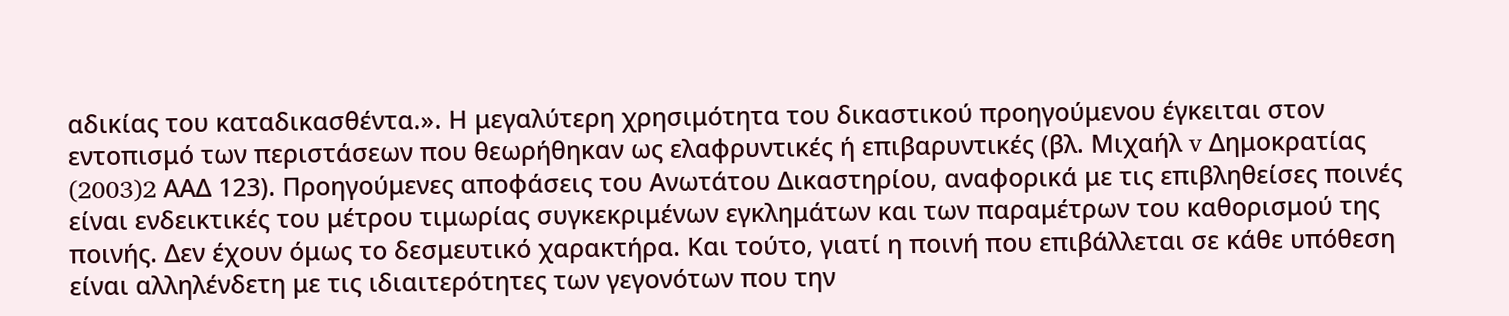αδικίας του καταδικασθέντα.». Η μεγαλύτερη χρησιμότητα του δικαστικού προηγούμενου έγκειται στον εντοπισμό των περιστάσεων που θεωρήθηκαν ως ελαφρυντικές ή επιβαρυντικές (βλ. Μιχαήλ v Δημοκρατίας
(2003)2 AAΔ 123). Προηγούμενες αποφάσεις του Ανωτάτου Δικαστηρίου, αναφορικά με τις επιβληθείσες ποινές είναι ενδεικτικές του μέτρου τιμωρίας συγκεκριμένων εγκλημάτων και των παραμέτρων του καθορισμού της ποινής. Δεν έχουν όμως το δεσμευτικό χαρακτήρα. Και τούτο, γιατί η ποινή που επιβάλλεται σε κάθε υπόθεση είναι αλληλένδετη με τις ιδιαιτερότητες των γεγονότων που την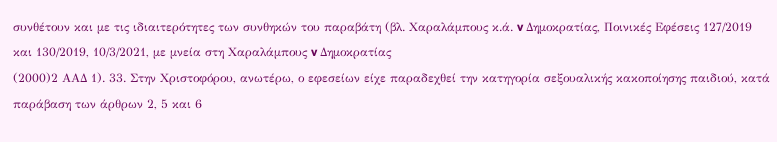συνθέτουν και με τις ιδιαιτερότητες των συνθηκών του παραβάτη (βλ. Χαραλάμπους κ.ά. v Δημοκρατίας, Ποινικές Εφέσεις 127/2019 και 130/2019, 10/3/2021, με μνεία στη Χαραλάμπους v Δημοκρατίας
(2000)2 ΑΑΔ 1). 33. Στην Χριστοφόρου, ανωτέρω, ο εφεσείων είχε παραδεχθεί την κατηγορία σεξουαλικής κακοποίησης παιδιού, κατά παράβαση των άρθρων 2, 5 και 6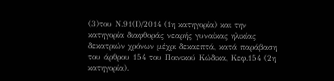(3)του Ν.91(Ι)/2014 (1η κατηγορία) και την κατηγορία διαφθοράς νεαρής γυναίκας ηλικίας δεκατριών χρόνων μέχρι δεκαεπτά, κατά παράβαση του άρθρου 154 του Ποινικού Κώδικα, Κεφ.154 (2η κατηγορία).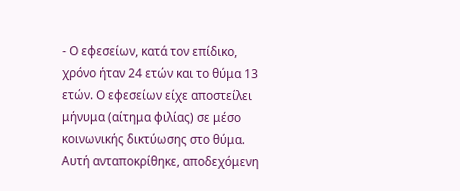- Ο εφεσείων, κατά τον επίδικο, χρόνο ήταν 24 ετών και το θύμα 13 ετών. Ο εφεσείων είχε αποστείλει μήνυμα (αίτημα φιλίας) σε μέσο κοινωνικής δικτύωσης στο θύμα. Αυτή ανταποκρίθηκε, αποδεχόμενη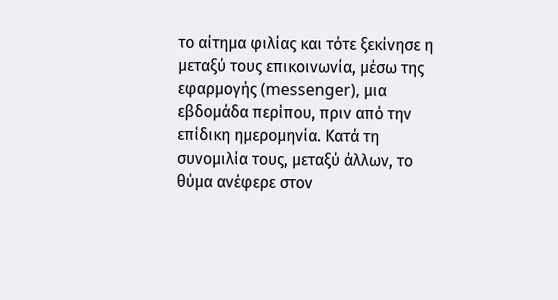το αίτημα φιλίας και τότε ξεκίνησε η μεταξύ τους επικοινωνία, μέσω της εφαρμογής (messenger), μια εβδομάδα περίπου, πριν από την επίδικη ημερομηνία. Κατά τη συνομιλία τους, μεταξύ άλλων, το θύμα ανέφερε στον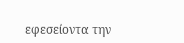εφεσείοντα την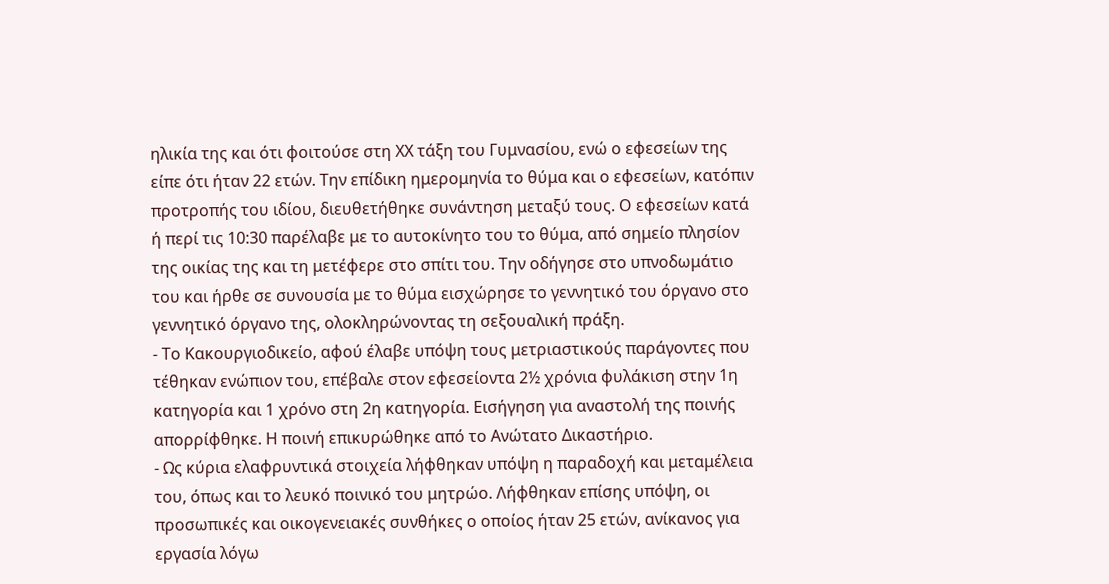ηλικία της και ότι φοιτούσε στη ΧΧ τάξη του Γυμνασίου, ενώ ο εφεσείων της είπε ότι ήταν 22 ετών. Την επίδικη ημερομηνία το θύμα και ο εφεσείων, κατόπιν προτροπής του ιδίου, διευθετήθηκε συνάντηση μεταξύ τους. Ο εφεσείων κατά ή περί τις 10:30 παρέλαβε με το αυτοκίνητο του το θύμα, από σημείο πλησίον της οικίας της και τη μετέφερε στο σπίτι του. Την οδήγησε στο υπνοδωμάτιο του και ήρθε σε συνουσία με το θύμα εισχώρησε το γεννητικό του όργανο στο γεννητικό όργανο της, ολοκληρώνοντας τη σεξουαλική πράξη.
- Το Κακουργιοδικείο, αφού έλαβε υπόψη τους μετριαστικούς παράγοντες που τέθηκαν ενώπιον του, επέβαλε στον εφεσείοντα 2½ χρόνια φυλάκιση στην 1η κατηγορία και 1 χρόνο στη 2η κατηγορία. Εισήγηση για αναστολή της ποινής απορρίφθηκε. Η ποινή επικυρώθηκε από το Ανώτατο Δικαστήριο.
- Ως κύρια ελαφρυντικά στοιχεία λήφθηκαν υπόψη η παραδοχή και μεταμέλεια του, όπως και το λευκό ποινικό του μητρώο. Λήφθηκαν επίσης υπόψη, οι προσωπικές και οικογενειακές συνθήκες ο οποίος ήταν 25 ετών, ανίκανος για εργασία λόγω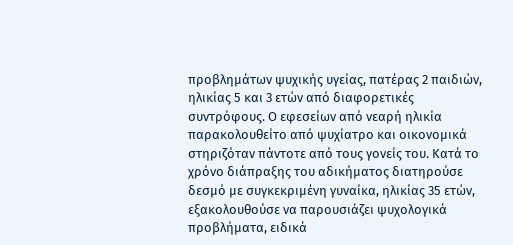προβλημάτων ψυχικής υγείας, πατέρας 2 παιδιών, ηλικίας 5 και 3 ετών από διαφορετικές συντρόφους. Ο εφεσείων από νεαρή ηλικία παρακολουθείτο από ψυχίατρο και οικονομικά στηριζόταν πάντοτε από τους γονείς του. Κατά το χρόνο διάπραξης του αδικήματος διατηρούσε δεσμό με συγκεκριμένη γυναίκα, ηλικίας 35 ετών, εξακολουθούσε να παρουσιάζει ψυχολογικά προβλήματα, ειδικά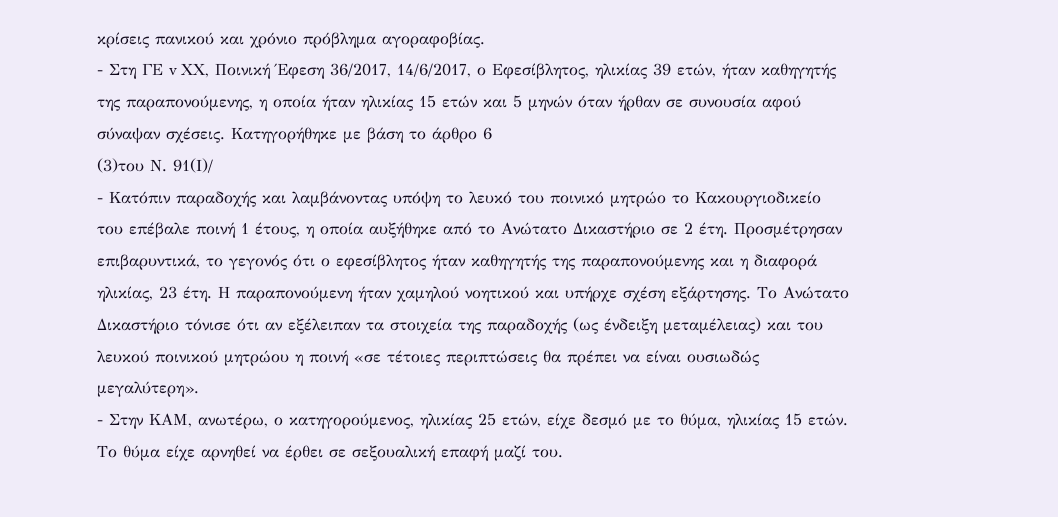κρίσεις πανικού και χρόνιο πρόβλημα αγοραφοβίας.
- Στη ΓΕ v ΧΧ, Ποινική Έφεση 36/2017, 14/6/2017, ο Εφεσίβλητος, ηλικίας 39 ετών, ήταν καθηγητής της παραπονούμενης, η οποία ήταν ηλικίας 15 ετών και 5 μηνών όταν ήρθαν σε συνουσία αφού σύναψαν σχέσεις. Κατηγορήθηκε με βάση το άρθρο 6
(3)του Ν. 91(Ι)/
- Κατόπιν παραδοχής και λαμβάνοντας υπόψη το λευκό του ποινικό μητρώο το Κακουργιοδικείο του επέβαλε ποινή 1 έτους, η οποία αυξήθηκε από το Ανώτατο Δικαστήριο σε 2 έτη. Προσμέτρησαν επιβαρυντικά, το γεγονός ότι ο εφεσίβλητος ήταν καθηγητής της παραπονούμενης και η διαφορά ηλικίας, 23 έτη. Η παραπονούμενη ήταν χαμηλού νοητικού και υπήρχε σχέση εξάρτησης. Το Ανώτατο Δικαστήριο τόνισε ότι αν εξέλειπαν τα στοιχεία της παραδοχής (ως ένδειξη μεταμέλειας) και του λευκού ποινικού μητρώου η ποινή «σε τέτοιες περιπτώσεις θα πρέπει να είναι ουσιωδώς μεγαλύτερη».
- Στην ΚΑΜ, ανωτέρω, ο κατηγορούμενος, ηλικίας 25 ετών, είχε δεσμό με το θύμα, ηλικίας 15 ετών. Το θύμα είχε αρνηθεί να έρθει σε σεξουαλική επαφή μαζί του.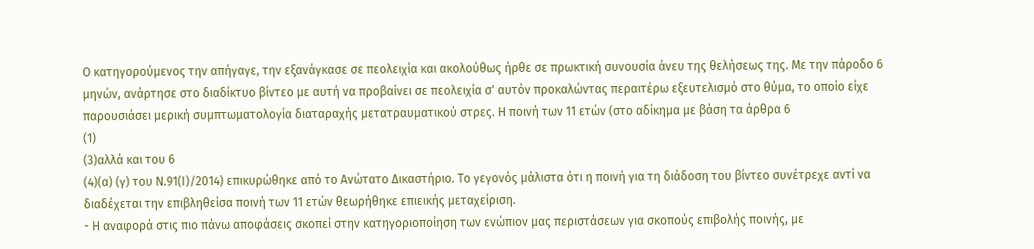Ο κατηγορούμενος την απήγαγε, την εξανάγκασε σε πεολειχία και ακολούθως ήρθε σε πρωκτική συνουσία άνευ της θελήσεως της. Με την πάροδο 6 μηνών, ανάρτησε στο διαδίκτυο βίντεο με αυτή να προβαίνει σε πεολειχία σ' αυτόν προκαλώντας περαιτέρω εξευτελισμό στο θύμα, το οποίο είχε παρουσιάσει μερική συμπτωματολογία διαταραχής μετατραυματικού στρες. Η ποινή των 11 ετών (στο αδίκημα με βάση τα άρθρα 6
(1)
(3)αλλά και του 6
(4)(α) (γ) του Ν.91(Ι)/2014) επικυρώθηκε από το Ανώτατο Δικαστήριο. Το γεγονός μάλιστα ότι η ποινή για τη διάδοση του βίντεο συνέτρεχε αντί να διαδέχεται την επιβληθείσα ποινή των 11 ετών θεωρήθηκε επιεικής μεταχείριση.
- Η αναφορά στις πιο πάνω αποφάσεις σκοπεί στην κατηγοριοποίηση των ενώπιον μας περιστάσεων για σκοπούς επιβολής ποινής, με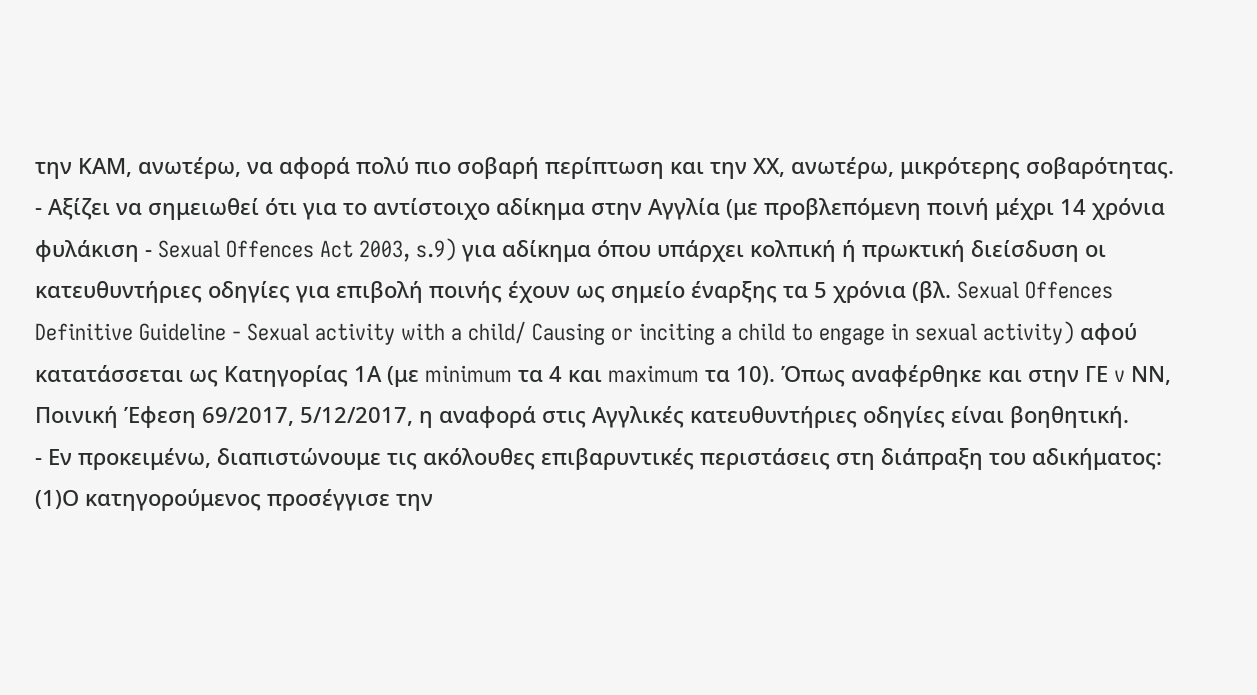την ΚΑΜ, ανωτέρω, να αφορά πολύ πιο σοβαρή περίπτωση και την ΧΧ, ανωτέρω, μικρότερης σοβαρότητας.
- Αξίζει να σημειωθεί ότι για το αντίστοιχο αδίκημα στην Αγγλία (με προβλεπόμενη ποινή μέχρι 14 χρόνια φυλάκιση - Sexual Offences Act 2003, s.9) για αδίκημα όπου υπάρχει κολπική ή πρωκτική διείσδυση οι κατευθυντήριες οδηγίες για επιβολή ποινής έχουν ως σημείο έναρξης τα 5 χρόνια (βλ. Sexual Offences Definitive Guideline - Sexual activity with a child/ Causing or inciting a child to engage in sexual activity) αφού κατατάσσεται ως Κατηγορίας 1Α (με minimum τα 4 και maximum τα 10). Όπως αναφέρθηκε και στην ΓΕ v ΝΝ, Ποινική Έφεση 69/2017, 5/12/2017, η αναφορά στις Αγγλικές κατευθυντήριες οδηγίες είναι βοηθητική.
- Εν προκειμένω, διαπιστώνουμε τις ακόλουθες επιβαρυντικές περιστάσεις στη διάπραξη του αδικήματος:
(1)Ο κατηγορούμενος προσέγγισε την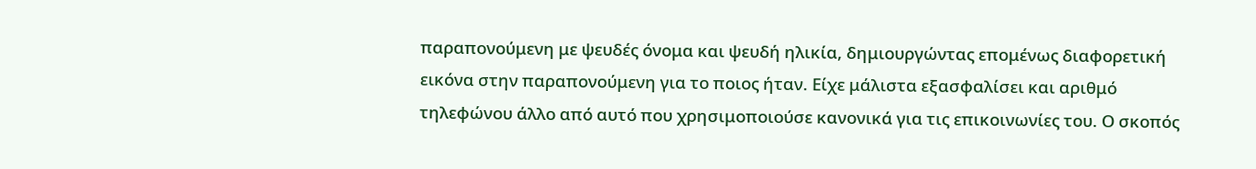παραπονούμενη με ψευδές όνομα και ψευδή ηλικία, δημιουργώντας επομένως διαφορετική εικόνα στην παραπονούμενη για το ποιος ήταν. Είχε μάλιστα εξασφαλίσει και αριθμό τηλεφώνου άλλο από αυτό που χρησιμοποιούσε κανονικά για τις επικοινωνίες του. Ο σκοπός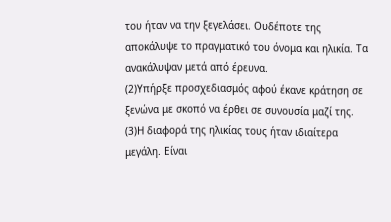του ήταν να την ξεγελάσει. Ουδέποτε της αποκάλυψε το πραγματικό του όνομα και ηλικία. Τα ανακάλυψαν μετά από έρευνα.
(2)Υπήρξε προσχεδιασμός αφού έκανε κράτηση σε ξενώνα με σκοπό να έρθει σε συνουσία μαζί της.
(3)Η διαφορά της ηλικίας τους ήταν ιδιαίτερα μεγάλη. Είναι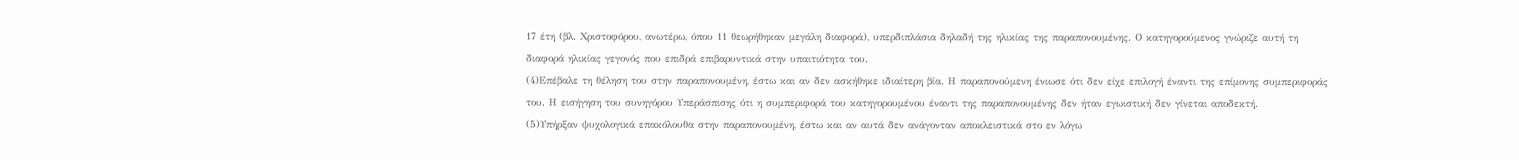17 έτη (βλ. Χριστοφόρου, ανωτέρω, όπου 11 θεωρήθηκαν μεγάλη διαφορά), υπερδιπλάσια δηλαδή της ηλικίας της παραπονουμένης. Ο κατηγορούμενος γνώριζε αυτή τη διαφορά ηλικίας γεγονός που επιδρά επιβαρυντικά στην υπαιτιότητα του.
(4)Επέβαλε τη θέληση του στην παραπονουμένη, έστω και αν δεν ασκήθηκε ιδιαίτερη βία. Η παραπονούμενη ένιωσε ότι δεν είχε επιλογή έναντι της επίμονης συμπεριφοράς του. Η εισήγηση του συνηγόρου Υπεράσπισης ότι η συμπεριφορά του κατηγορουμένου έναντι της παραπονουμένης δεν ήταν εγωιστική δεν γίνεται αποδεκτή.
(5)Υπήρξαν ψυχολογικά επακόλουθα στην παραπονουμένη, έστω και αν αυτά δεν ανάγονταν αποκλειστικά στο εν λόγω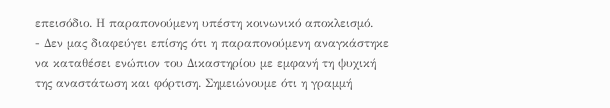επεισόδιο. Η παραπονούμενη υπέστη κοινωνικό αποκλεισμό.
- Δεν μας διαφεύγει επίσης ότι η παραπονούμενη αναγκάστηκε να καταθέσει ενώπιον του Δικαστηρίου με εμφανή τη ψυχική της αναστάτωση και φόρτιση. Σημειώνουμε ότι η γραμμή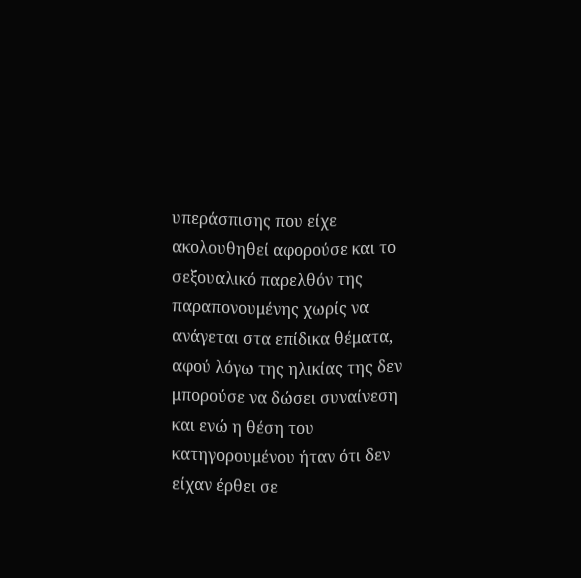υπεράσπισης που είχε ακολουθηθεί αφορούσε και το σεξουαλικό παρελθόν της παραπονουμένης χωρίς να ανάγεται στα επίδικα θέματα, αφού λόγω της ηλικίας της δεν μπορούσε να δώσει συναίνεση και ενώ η θέση του κατηγορουμένου ήταν ότι δεν είχαν έρθει σε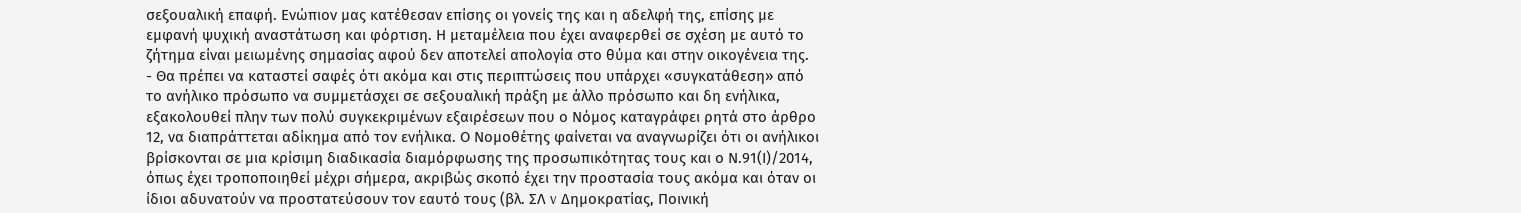σεξουαλική επαφή. Ενώπιον μας κατέθεσαν επίσης οι γονείς της και η αδελφή της, επίσης με εμφανή ψυχική αναστάτωση και φόρτιση. Η μεταμέλεια που έχει αναφερθεί σε σχέση με αυτό το ζήτημα είναι μειωμένης σημασίας αφού δεν αποτελεί απολογία στο θύμα και στην οικογένεια της.
- Θα πρέπει να καταστεί σαφές ότι ακόμα και στις περιπτώσεις που υπάρχει «συγκατάθεση» από το ανήλικο πρόσωπο να συμμετάσχει σε σεξουαλική πράξη με άλλο πρόσωπο και δη ενήλικα, εξακολουθεί πλην των πολύ συγκεκριμένων εξαιρέσεων που ο Νόμος καταγράφει ρητά στο άρθρο 12, να διαπράττεται αδίκημα από τον ενήλικα. Ο Νομοθέτης φαίνεται να αναγνωρίζει ότι οι ανήλικοι βρίσκονται σε μια κρίσιμη διαδικασία διαμόρφωσης της προσωπικότητας τους και ο Ν.91(Ι)/2014, όπως έχει τροποποιηθεί μέχρι σήμερα, ακριβώς σκοπό έχει την προστασία τους ακόμα και όταν οι ίδιοι αδυνατούν να προστατεύσουν τον εαυτό τους (βλ. ΣΛ v Δημοκρατίας, Ποινική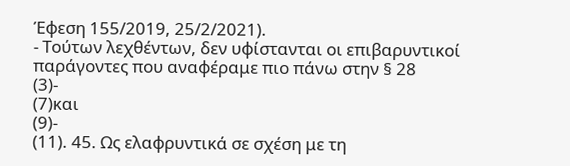Έφεση 155/2019, 25/2/2021).
- Τούτων λεχθέντων, δεν υφίστανται οι επιβαρυντικοί παράγοντες που αναφέραμε πιο πάνω στην § 28
(3)-
(7)και
(9)-
(11). 45. Ως ελαφρυντικά σε σχέση με τη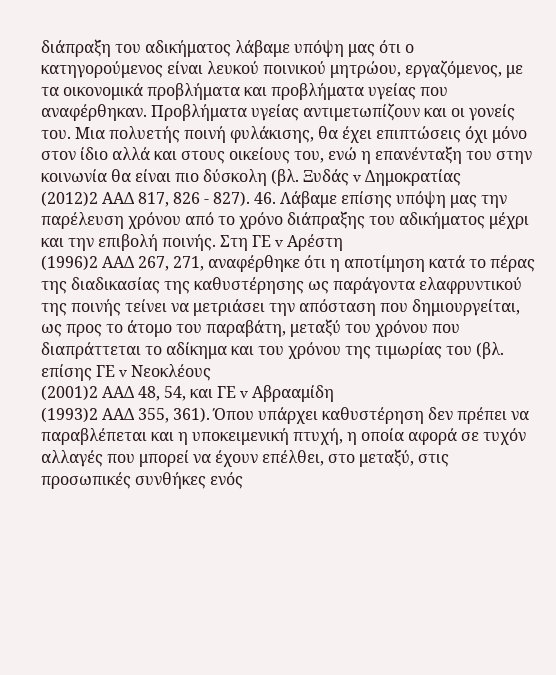διάπραξη του αδικήματος λάβαμε υπόψη μας ότι ο κατηγορούμενος είναι λευκού ποινικού μητρώου, εργαζόμενος, με τα οικονομικά προβλήματα και προβλήματα υγείας που αναφέρθηκαν. Προβλήματα υγείας αντιμετωπίζουν και οι γονείς του. Μια πολυετής ποινή φυλάκισης, θα έχει επιπτώσεις όχι μόνο στον ίδιο αλλά και στους οικείους του, ενώ η επανένταξη του στην κοινωνία θα είναι πιο δύσκολη (βλ. Ξυδάς v Δημοκρατίας
(2012)2 ΑΑΔ 817, 826 - 827). 46. Λάβαμε επίσης υπόψη μας την παρέλευση χρόνου από το χρόνο διάπραξης του αδικήματος μέχρι και την επιβολή ποινής. Στη ΓΕ v Αρέστη
(1996)2 ΑΑΔ 267, 271, αναφέρθηκε ότι η αποτίμηση κατά το πέρας της διαδικασίας της καθυστέρησης ως παράγοντα ελαφρυντικού της ποινής τείνει να μετριάσει την απόσταση που δημιουργείται, ως προς το άτομο του παραβάτη, μεταξύ του χρόνου που διαπράττεται το αδίκημα και του χρόνου της τιμωρίας του (βλ. επίσης ΓΕ v Νεοκλέους
(2001)2 ΑΑΔ 48, 54, και ΓΕ v Αβρααμίδη
(1993)2 ΑΑΔ 355, 361). Όπου υπάρχει καθυστέρηση δεν πρέπει να παραβλέπεται και η υποκειμενική πτυχή, η οποία αφορά σε τυχόν αλλαγές που μπορεί να έχουν επέλθει, στο μεταξύ, στις προσωπικές συνθήκες ενός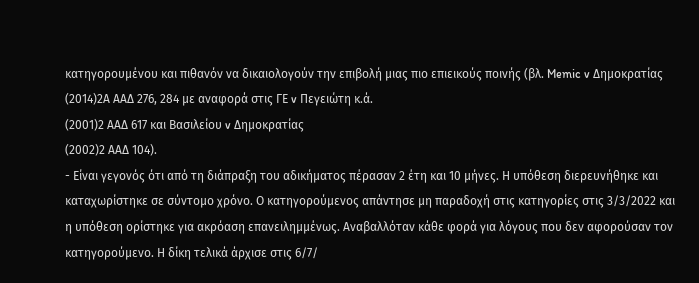κατηγορουμένου και πιθανόν να δικαιολογούν την επιβολή μιας πιο επιεικούς ποινής (βλ. Memic v Δημοκρατίας
(2014)2Α ΑΑΔ 276, 284 με αναφορά στις ΓΕ v Πεγειώτη κ.ά.
(2001)2 ΑΑΔ 617 και Βασιλείου v Δημοκρατίας
(2002)2 ΑΑΔ 104).
- Είναι γεγονός ότι από τη διάπραξη του αδικήματος πέρασαν 2 έτη και 10 μήνες. Η υπόθεση διερευνήθηκε και καταχωρίστηκε σε σύντομο χρόνο. Ο κατηγορούμενος απάντησε μη παραδοχή στις κατηγορίες στις 3/3/2022 και η υπόθεση ορίστηκε για ακρόαση επανειλημμένως. Αναβαλλόταν κάθε φορά για λόγους που δεν αφορούσαν τον κατηγορούμενο. Η δίκη τελικά άρχισε στις 6/7/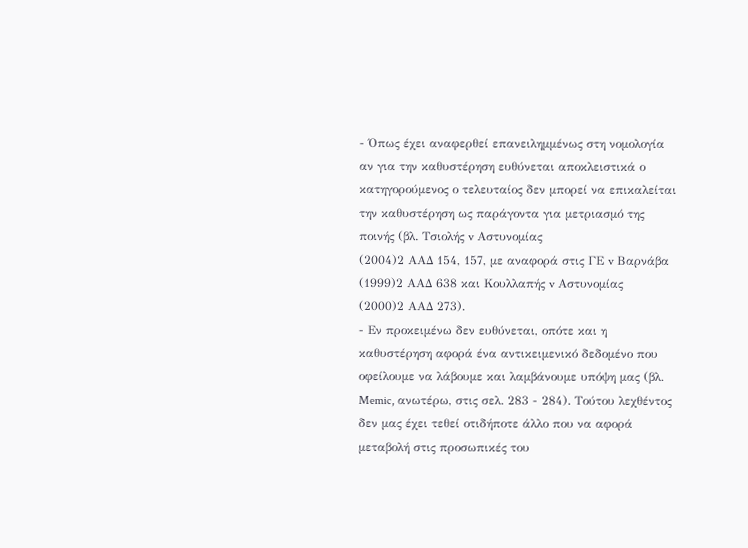- Όπως έχει αναφερθεί επανειλημμένως στη νομολογία αν για την καθυστέρηση ευθύνεται αποκλειστικά ο κατηγορούμενος ο τελευταίος δεν μπορεί να επικαλείται την καθυστέρηση ως παράγοντα για μετριασμό της ποινής (βλ. Τσιολής v Αστυνομίας
(2004)2 ΑΑΔ 154, 157, με αναφορά στις ΓΕ v Βαρνάβα
(1999)2 ΑΑΔ 638 και Κουλλαπής v Αστυνομίας
(2000)2 ΑΑΔ 273).
- Εν προκειμένω δεν ευθύνεται, οπότε και η καθυστέρηση αφορά ένα αντικειμενικό δεδομένο που οφείλουμε να λάβουμε και λαμβάνουμε υπόψη μας (βλ. Memic, ανωτέρω, στις σελ. 283 - 284). Τούτου λεχθέντος δεν μας έχει τεθεί οτιδήποτε άλλο που να αφορά μεταβολή στις προσωπικές του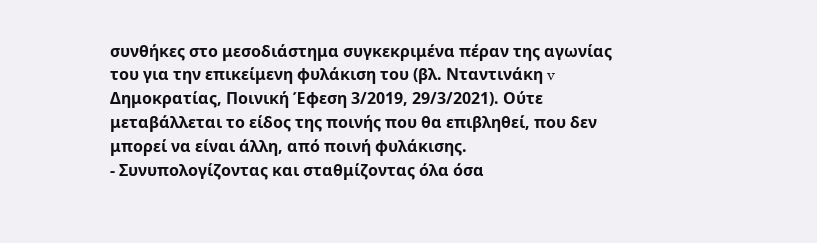συνθήκες στο μεσοδιάστημα συγκεκριμένα πέραν της αγωνίας του για την επικείμενη φυλάκιση του (βλ. Νταντινάκη v Δημοκρατίας, Ποινική Έφεση 3/2019, 29/3/2021). Ούτε μεταβάλλεται το είδος της ποινής που θα επιβληθεί, που δεν μπορεί να είναι άλλη, από ποινή φυλάκισης.
- Συνυπολογίζοντας και σταθμίζοντας όλα όσα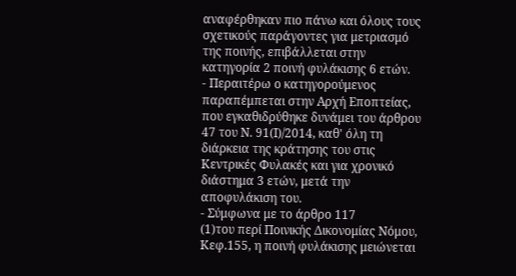αναφέρθηκαν πιο πάνω και όλους τους σχετικούς παράγοντες για μετριασμό της ποινής, επιβάλλεται στην κατηγορία 2 ποινή φυλάκισης 6 ετών.
- Περαιτέρω ο κατηγορούμενος παραπέμπεται στην Αρχή Εποπτείας, που εγκαθιδρύθηκε δυνάμει του άρθρου 47 του Ν. 91(Ι)/2014, καθ' όλη τη διάρκεια της κράτησης του στις Κεντρικές Φυλακές και για χρονικό διάστημα 3 ετών, μετά την αποφυλάκιση του.
- Σύμφωνα με το άρθρο 117
(1)του περί Ποινικής Δικονομίας Νόμου, Κεφ.155, η ποινή φυλάκισης μειώνεται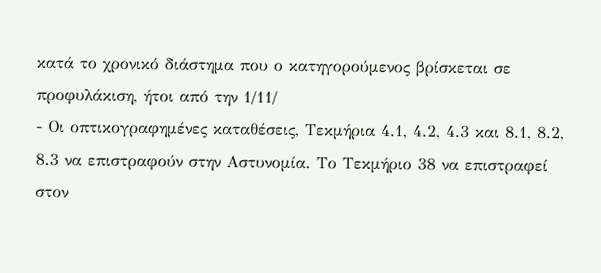κατά το χρονικό διάστημα που ο κατηγορούμενος βρίσκεται σε προφυλάκιση, ήτοι από την 1/11/
- Οι οπτικογραφημένες καταθέσεις, Τεκμήρια 4.1, 4.2, 4.3 και 8.1, 8.2, 8.3 να επιστραφούν στην Αστυνομία. Το Τεκμήριο 38 να επιστραφεί στον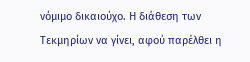νόμιμο δικαιούχο. Η διάθεση των Τεκμηρίων να γίνει, αφού παρέλθει η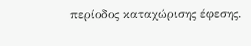περίοδος καταχώρισης έφεσης.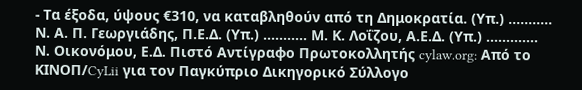- Τα έξοδα, ύψους €310, να καταβληθούν από τη Δημοκρατία. (Υπ.) ........... Ν. Α. Π. Γεωργιάδης, Π.Ε.Δ. (Υπ.) ........... Μ. Κ. Λοΐζου, Α.Ε.Δ. (Υπ.) ............. Ν. Οικονόμου, Ε.Δ. Πιστό Αντίγραφο Πρωτοκολλητής cylaw.org: Από το ΚΙΝOΠ/CyLii για τον Παγκύπριο Δικηγορικό Σύλλογο